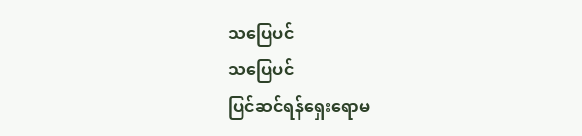သပြေပင်
သပြေပင်
ပြင်ဆင်ရန်ရှေးရောမ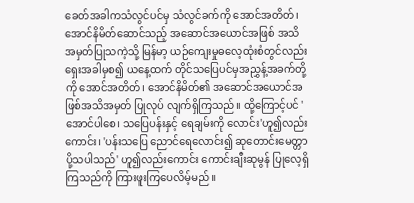ခေတ်အခါကသံလွင်ပင်မှ သံလွင်ခက်ကို အောင်အတိတ်၊ အောင်နိမိတ်ဆောင်သည့် အဆောင်အယောင်အဖြစ် အသိအမှတ်ပြုသကဲ့သို့ မြန်မာ့ ယဉ်ကျေးမှုဓလေ့ထုံးစံတွင်လည်းရှေးအခါမှစ၍ ယနေ့ထက် တိုင်သပြေပင်မှအညွှန့်အခက်တို့ကို အောင်အတိတ်၊ အောင်နိမိတ်၏ အဆောင်အယောင်အဖြစ်အသိအမှတ် ပြုလုပ် လျက်ရှိကြသည်။ ထို့ကြောင့်ပင် 'အောင်ပါစေ၊ သပြေပန်းနှင့် ရေချမ်းကို လောင်း'ဟူ၍လည်းကောင်း၊ 'ပန်းသပြေ ညောင်ရေလောင်း၍ ဆုတောင်းမေတ္တာ ပို့သပါသည်' ဟူ၍လည်းကောင်း ကောင်းချီးဆုမွန် ပြုလေ့ရှိကြသည်ကို ကြားဖူးကြပေလိမ့်မည်။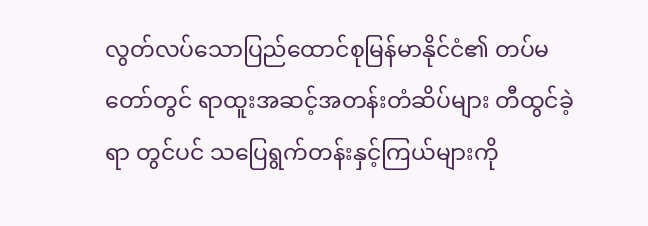လွတ်လပ်သောပြည်ထောင်စုမြန်မာနိုင်ငံ၏ တပ်မတော်တွင် ရာထူးအဆင့်အတန်းတံဆိပ်များ တီထွင်ခဲ့ရာ တွင်ပင် သပြေရွက်တန်းနှင့်ကြယ်များကို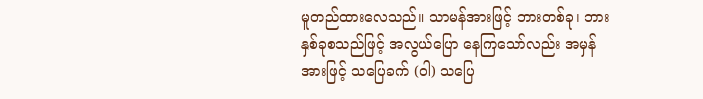မူတည်ထားလေသည်။ သာမန်အားဖြင့် ဘားတစ်ခု၊ ဘားနှစ်ခုစသည်ဖြင့် အလွယ်ပြော နေကြသော်လည်း အမှန်အားဖြင့် သပြေခက် (ဝါ) သပြေ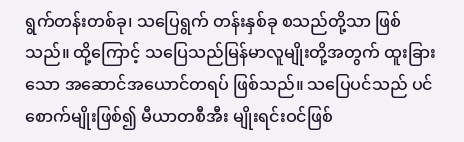ရွက်တန်းတစ်ခု၊ သပြေရွက် တန်းနှစ်ခု စသည်တို့သာ ဖြစ်သည်။ ထို့ကြောင့် သပြေသည်မြန်မာလူမျိုးတို့အတွက် ထူးခြားသော အဆောင်အယောင်တရပ် ဖြစ်သည်။ သပြေပင်သည် ပင်စောက်မျိုးဖြစ်၍ မီယာတစီအီး မျိုးရင်းဝင်ဖြစ်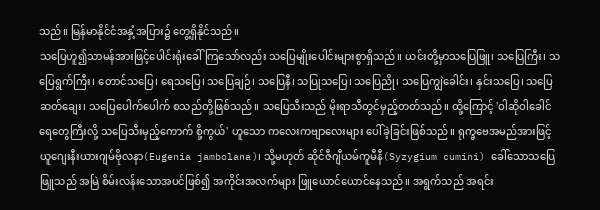သည်။ မြန်မာနိုင်ငံအနှံ့အပြား၌ တွေ့ရှိနိုင်သည်။
သပြေဟူ၍သာမန်အားဖြင့်ပေါင်းရုံးခေါ်ကြသော်လည်း သပြေမျိုးပေါင်းများစွာရှိသည်။ ယင်းတို့မှာသပြေဖြူ၊ သပြေကြီး၊ သပြေရွက်ကြီး၊ တောင်သပြေ၊ ရေသပြေ၊ သပြေချဉ်၊ သပြေနီ၊ သပြုသပြေ၊ သပြေညို၊ သပြေကျွဲခေါင်း၊ နှင်းသပြေ၊ သပြေဆတ်ချေး၊ သပြေပေါက်ပေါက် စသည်တို့ဖြစ်သည်။ သပြေသီးသည် မိုးရာသီတွင်မှည့်တတ်သည်။ ထို့ကြောင့် 'ဝါဆိုဝါခေါင် ရေတွေကြီးလို့ သပြေသီးမှည့်ကောက် စို့ကွယ်' ဟူသော ကလေးကဗျာလေးများ ပေါ်ခဲ့ခြင်းဖြစ်သည်။ ရုက္ခဗေအမည်အားဖြင့် ယူဂျေးနီးယားဂျမ်ဗိုလနာ(Eugenia jambolana)၊ သို့မဟုတ် ဆိုင်ဇီဂျီယမ်ကူမီနီ(Syzygium cumini) ခေါ်သောသပြေဖြူသည် အမြဲ စိမ်းလန်းသောအပင်ဖြစ်၍ အကိုင်းအလက်များ ဖြူယောင်ယောင်နေသည်။ အရွက်သည် အရင်း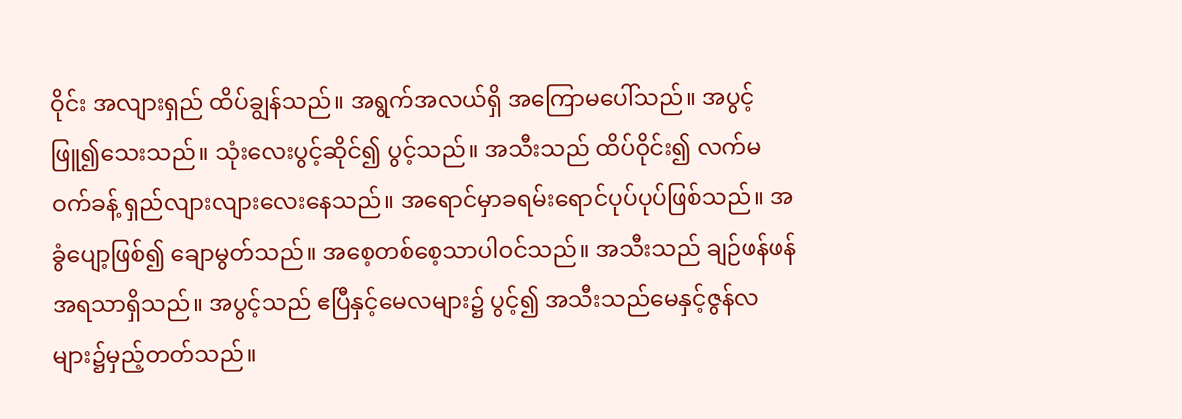ဝိုင်း အလျားရှည် ထိပ်ချွန်သည်။ အရွက်အလယ်ရှိ အကြောမပေါ်သည်။ အပွင့်ဖြူ၍သေးသည်။ သုံးလေးပွင့်ဆိုင်၍ ပွင့်သည်။ အသီးသည် ထိပ်ဝိုင်း၍ လက်မဝက်ခန့် ရှည်လျားလျားလေးနေသည်။ အရောင်မှာခရမ်းရောင်ပုပ်ပုပ်ဖြစ်သည်။ အခွံပျော့ဖြစ်၍ ချောမွတ်သည်။ အစေ့တစ်စေ့သာပါဝင်သည်။ အသီးသည် ချဉ်ဖန်ဖန်အရသာရှိသည်။ အပွင့်သည် ဧပြီနှင့်မေလများ၌ ပွင့်၍ အသီးသည်မေနှင့်ဇွန်လ များ၌မှည့်တတ်သည်။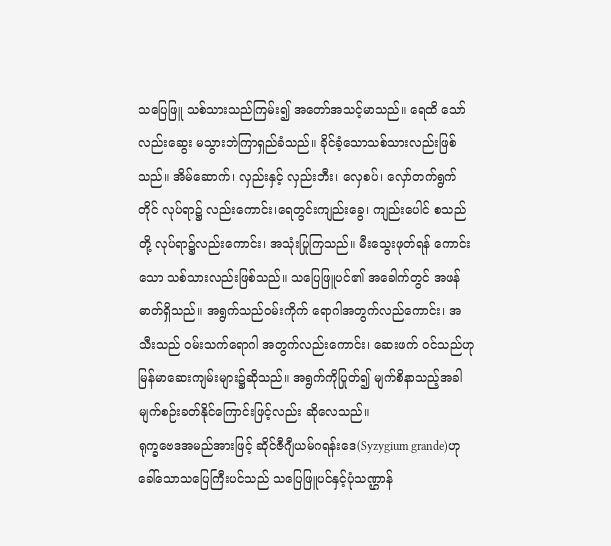သပြေဖြူ သစ်သားသည်ကြမ်း၍ အတော်အသင့်မာသည်။ ရေထိ သော်လည်းဆွေး မသွားဘဲကြာရှည်ခံသည်။ ခိုင်ခံ့သောသစ်သားလည်းဖြစ်သည်။ အိမ်ဆောက်၊ လှည်းနှင့် လှည်းဘီး၊ လှေစပ်၊ လှော်တက်ရွက်တိုင် လုပ်ရာ၌ လည်းကောင်း၊ရေတွင်းကျည်းခွေ၊ ကျည်းပေါင် စသည်တို့ လုပ်ရာ၌လည်းကောင်း၊ အသုံးပြုကြသည်။ မီးသွေးဖုတ်ရန် ကောင်းသော သစ်သားလည်းဖြစ်သည်။ သပြေဖြူပင်၏ အခေါက်တွင် အဖန်ဓာတ်ရှိသည်။ အရွက်သည်ဝမ်းကိုက် ရောဂါအတွက်လည်ကောင်း၊ အသီးသည် ဝမ်းသက်ရောဂါ အတွက်လည်းကောင်း၊ ဆေးဖက် ဝင်သည်ဟု မြန်မာဆေးကျမ်းများ၌ဆိုသည်။ အရွက်ကိုပြုတ်၍ မျက်စိနာသည့်အခါ မျက်စဉ်းခတ်နိုင်ကြောင်းဖြင့်လည်း ဆိုလေသည်။
ရုက္ခဗေဒအမည်အားဖြင့် ဆိုင်ဇီဂျီယမ်ဂရန်းဒေ(Syzygium grande)ဟု ခေါ်သောသပြေကြီးပင်သည် သပြေဖြူပင်နှင့်ပုံသဏ္ဌာန်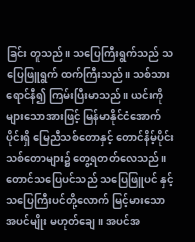ခြင်း တူသည်။ သပြေကြီးရွက်သည် သပြေဖြူရွက် ထက်ကြီးသည်။ သစ်သားရောင်နီ၍ ကြမ်းပြီးမာသည်။ ယင်းကိုများသောအားဖြင့် မြန်မာနိုင်ငံအောက်ပိုင်းရှိ မြေညီသစ်တောနှင့် တောင်နိမ့်ပိုင်း သစ်တောများ၌ တွေ့ရတတ်လေသည်။ တောင်သပြေပင်သည် သပြေဖြူပင် နှင့် သပြေကြီးပင်တို့လောက် မြင့်မားသောအပင်မျိုး မဟုတ်ချေ။ အပင်အ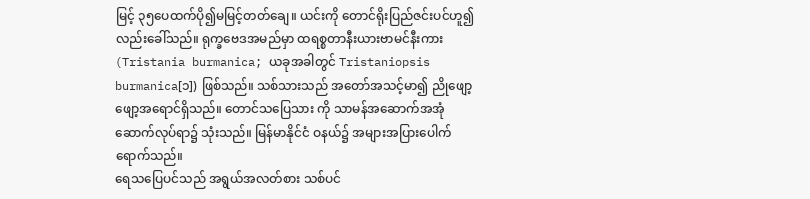မြင့် ၃၅ပေထက်ပို၍မမြင့်တတ်ချေ။ ယင်းကို တောင်ရိုးပြည်ဇင်းပင်ဟူ၍လည်းခေါ်သည်။ ရုက္ခဗေဒအမည်မှာ ထရစ္စတာနီးယားဗာမင်နီးကား(Tristania burmanica; ယခုအခါတွင် Tristaniopsis burmanica[၁]) ဖြစ်သည်။ သစ်သားသည် အတော်အသင့်မာ၍ ညိုဖျော့ဖျော့အရောင်ရှိသည်။ တောင်သပြေသား ကို သာမန်အဆောက်အအုံ ဆောက်လုပ်ရာ၌ သုံးသည်။ မြန်မာနိုင်ငံ ဝနယ်၌ အများအပြားပေါက်ရောက်သည်။
ရေသပြေပင်သည် အရွယ်အလတ်စား သစ်ပင်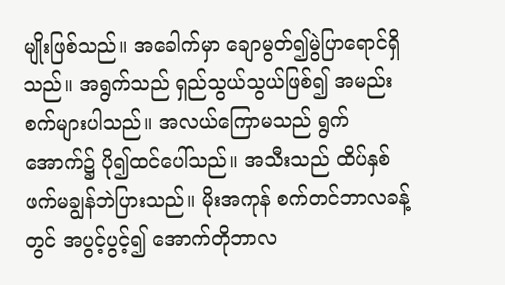မျိုးဖြစ်သည်။ အခေါက်မှာ ချောမွတ်၍မွဲပြာရောင်ရှိသည်။ အရွက်သည် ရှည်သွယ်သွယ်ဖြစ်၍ အမည်းစက်များပါသည်။ အလယ်ကြောမသည် ရွက်အောက်၌ ပို၍ထင်ပေါ်သည်။ အသီးသည် ထိပ်နှစ်ဖက်မချွန်ဘဲပြားသည်။ မိုးအကုန် စက်တင်ဘာလခန့်တွင် အပွင့်ပွင့်၍ အောက်တိုဘာလ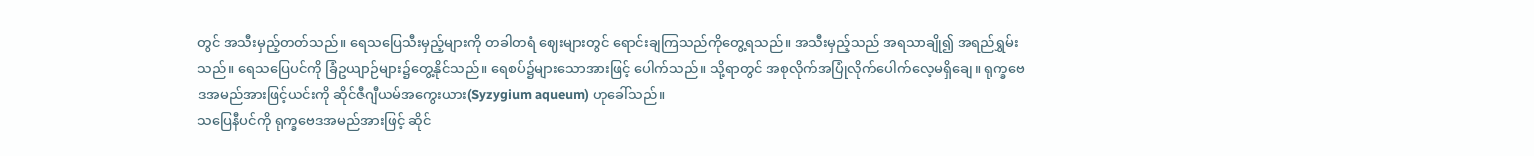တွင် အသီးမှည့်တတ်သည်။ ရေသပြေသီးမှည့်များကို တခါတရံ ဈေးများတွင် ရောင်းချကြသည်ကိုတွေ့ရသည်။ အသီးမှည့်သည် အရသာချို၍ အရည်ရွှမ်းသည်။ ရေသပြေပင်ကို ခြံဥယျာဉ်များ၌တွေ့နိုင်သည်။ ရေစပ်၌များသောအားဖြင့် ပေါက်သည်။ သို့ရာတွင် အစုလိုက်အပြုံလိုက်ပေါက်လေ့မရှိချေ။ ရုက္ခဗေဒအမည်အားဖြင့်ယင်းကို ဆိုင်ဇီဂျီယမ်အကွေးယား(Syzygium aqueum) ဟုခေါ်သည်။
သပြေနီပင်ကို ရုက္ခဗေဒအမည်အားဖြင့် ဆိုင်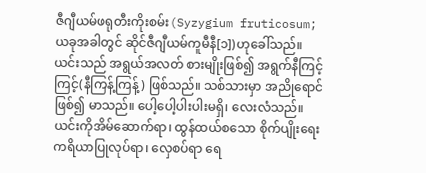ဇီဂျီယမ်ဖရုတီးကိုးစမ်း(Syzygium fruticosum; ယခုအခါတွင် ဆိုင်ဇီဂျီယမ်ကူမီနီ[၁])ဟုခေါ်သည်။ ယင်းသည် အရွယ်အလတ် စားမျိုးဖြစ်၍ အရွက်နီကြင့်ကြင့်(နီကြန့်ကြန့်) ဖြစ်သည်။ သစ်သားမှာ အညိုရောင်ဖြစ်၍ မာသည်။ ပေါ့ပေါ့ပါးပါးမရှိ၊ လေးလံသည်။ ယင်းကိုအိမ်ဆောက်ရာ၊ ထွန်ထယ်စသော စိုက်ပျိုးရေး ကရိယာပြုလုပ်ရာ၊ လှေစပ်ရာ ရေ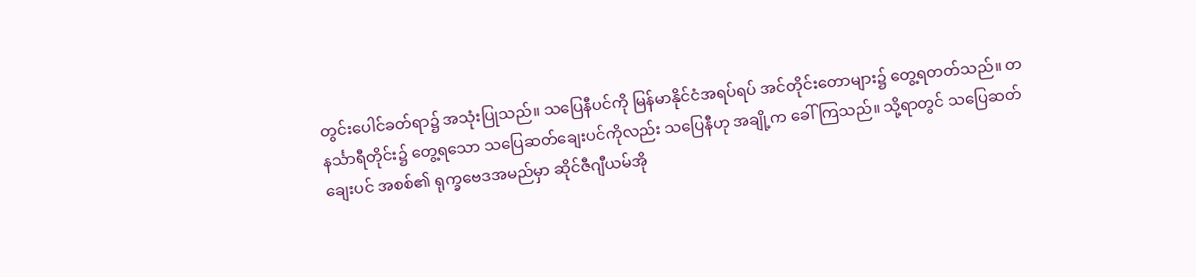တွင်းပေါင်ခတ်ရာ၌ အသုံးပြုသည်။ သပြေနီပင်ကို မြန်မာနိုင်ငံအရပ်ရပ် အင်တိုင်းတောများ၌ တွေ့ရတတ်သည်။ တနင်္သာရီတိုင်း၌ တွေ့ရသော သပြေဆတ်ချေးပင်ကိုလည်း သပြေနီဟု အချို့က ခေါ်ကြသည်။ သို့ရာတွင် သပြေဆတ်ချေးပင် အစစ်၏ ရုက္ခဗေဒအမည်မှာ ဆိုင်ဇီဂျီယမ်အို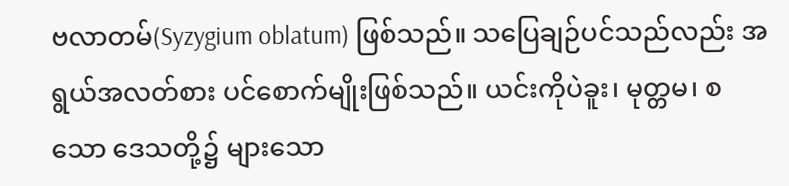ဗလာတမ်(Syzygium oblatum) ဖြစ်သည်။ သပြေချဉ်ပင်သည်လည်း အရွယ်အလတ်စား ပင်စောက်မျိုးဖြစ်သည်။ ယင်းကိုပဲခူး၊ မုတ္တမ၊ စသော ဒေသတို့၌ များသော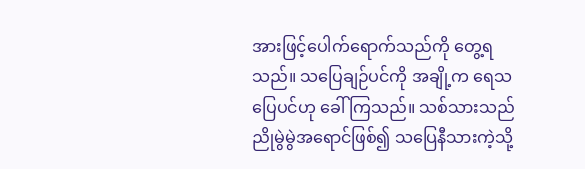အားဖြင့်ပေါက်ရောက်သည်ကို တွေ့ရသည်။ သပြေချဉ်ပင်ကို အချို့က ရေသပြေပင်ဟု ခေါ်ကြသည်။ သစ်သားသည် ညိုမွဲမွဲအရောင်ဖြစ်၍ သပြေနီသားကဲ့သို့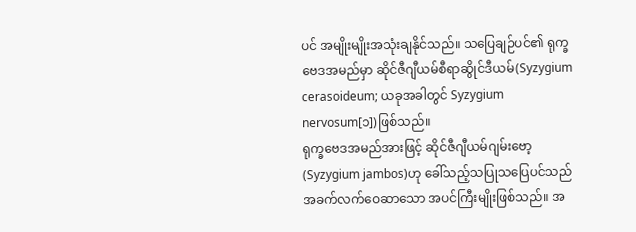ပင် အမျိုးမျိုးအသုံးချနိုင်သည်။ သပြေချဉ်ပင်၏ ရုက္ခဗေဒအမည်မှာ ဆိုင်ဇီဂျီယမ်စီရာဆွိုင်ဒီယမ်(Syzygium cerasoideum; ယခုအခါတွင် Syzygium nervosum[၁])ဖြစ်သည်။
ရုက္ခဗေဒအမည်အားဖြင့် ဆိုင်ဇီဂျီယမ်ဂျမ်းဗော့(Syzygium jambos)ဟု ခေါ်သည့်သပြုသပြေပင်သည် အခက်လက်ဝေဆာသော အပင်ကြီးမျိုးဖြစ်သည်။ အ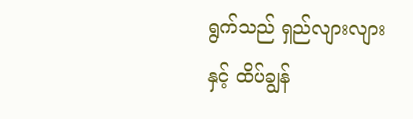ရွက်သည် ရှည်လျားလျားနှင့် ထိပ်ချွန်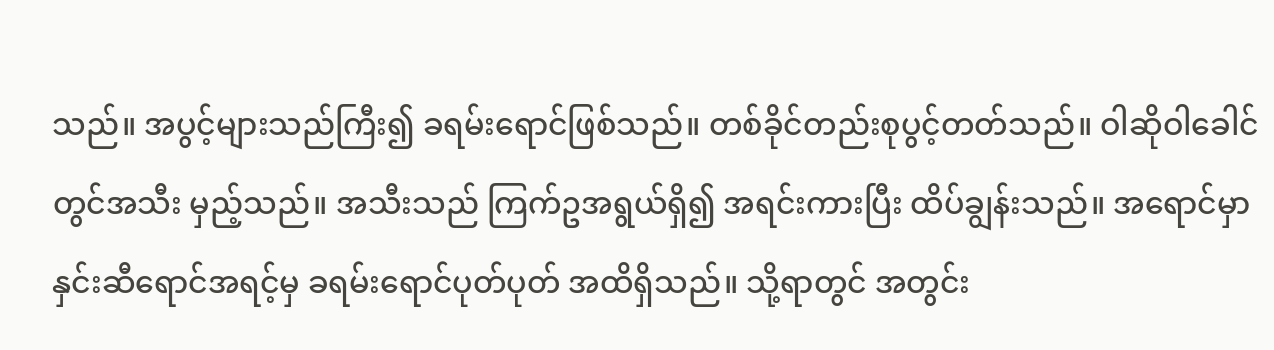သည်။ အပွင့်များသည်ကြီး၍ ခရမ်းရောင်ဖြစ်သည်။ တစ်ခိုင်တည်းစုပွင့်တတ်သည်။ ဝါဆိုဝါခေါင်တွင်အသီး မှည့်သည်။ အသီးသည် ကြက်ဥအရွယ်ရှိ၍ အရင်းကားပြီး ထိပ်ချွန်းသည်။ အရောင်မှာ နှင်းဆီရောင်အရင့်မှ ခရမ်းရောင်ပုတ်ပုတ် အထိရှိသည်။ သို့ရာတွင် အတွင်း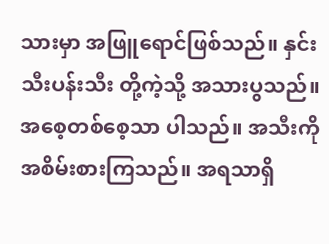သားမှာ အဖြူရောင်ဖြစ်သည်။ နှင်းသီးပန်းသီး တို့ကဲ့သို့ အသားပွသည်။ အစေ့တစ်စေ့သာ ပါသည်။ အသီးကို အစိမ်းစားကြသည်။ အရသာရှိ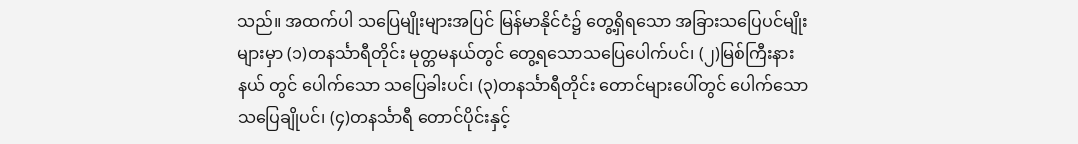သည်။ အထက်ပါ သပြေမျိုးများအပြင် မြန်မာနိုင်ငံ၌ တွေ့ရှိရသော အခြားသပြေပင်မျိုးများမှာ (၁)တနင်္သာရီတိုင်း မုတ္တမနယ်တွင် တွေ့ရသောသပြေပေါက်ပင်၊ (၂)မြစ်ကြီးနား နယ် တွင် ပေါက်သော သပြေခါးပင်၊ (၃)တနင်္သာရီတိုင်း တောင်များပေါ်တွင် ပေါက်သောသပြေချိုပင်၊ (၄)တနင်္သာရီ တောင်ပိုင်းနှင့်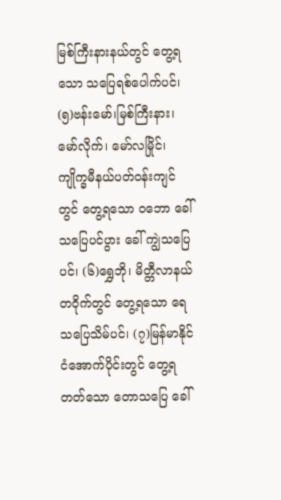မြစ်ကြီးနားနယ်တွင် တွေ့ရသော သပြေရစ်ပေါက်ပင်၊ (၅)ဗန်းမော်၊မြစ်ကြီးနား၊ မော်လိုက်၊ မော်လမြိုင်၊ ကျိုက္ခမီနယ်ပတ်ဝန်းကျင်တွင် တွေ့ရသော ဝဘော ခေါ် သပြေပင်ပွား ခေါ် ကျွဲသပြေပင်၊ (၆)ရွှေဘို၊ မိတ္တီလာနယ် တဝိုက်တွင် တွေ့ရသော ရေသပြေသိမ်ပင်၊ (၇)မြန်မာနိုင်ငံအောက်ပိုင်းတွင် တွေ့ရတတ်သော တောသပြေ ခေါ်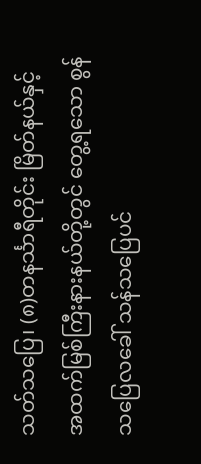သတ်သပြေ၊ (၈)တနင်္သာရီတိုင်း မြိတ်နယ်နှင့် အထက်မြစ်ကြီးနားနယ်တို့တွင် တွေ့ရသော စွန်သပြေလခေါ် သန်သပြေပင်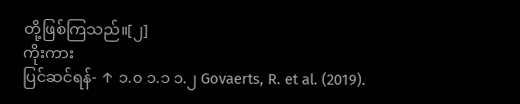တို့ဖြစ်ကြသည်။[၂]
ကိုးကား
ပြင်ဆင်ရန်- ↑ ၁.၀ ၁.၁ ၁.၂ Govaerts, R. et al. (2019).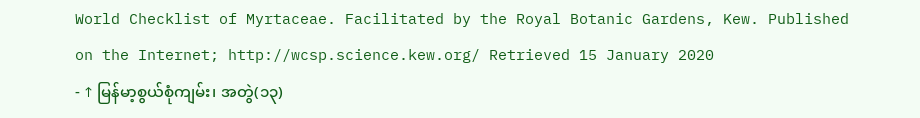World Checklist of Myrtaceae. Facilitated by the Royal Botanic Gardens, Kew. Published on the Internet; http://wcsp.science.kew.org/ Retrieved 15 January 2020
- ↑ မြန်မာ့စွယ်စုံကျမ်း၊ အတွဲ(၁၃)